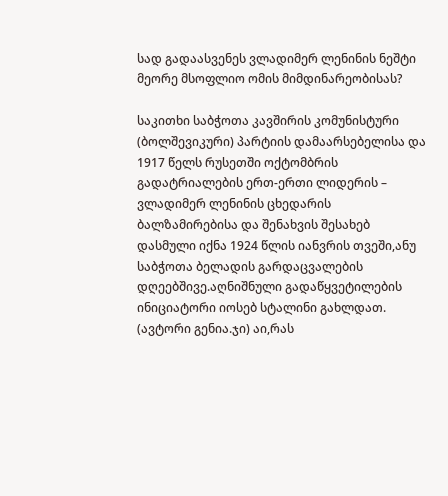სად გადაასვენეს ვლადიმერ ლენინის ნეშტი მეორე მსოფლიო ომის მიმდინარეობისას?

საკითხი საბჭოთა კავშირის კომუნისტური (ბოლშევიკური) პარტიის დამაარსებელისა და 1917 წელს რუსეთში ოქტომბრის გადატრიალების ერთ-ერთი ლიდერის – ვლადიმერ ლენინის ცხედარის ბალზამირებისა და შენახვის შესახებ დასმული იქნა 1924 წლის იანვრის თვეში,ანუ საბჭოთა ბელადის გარდაცვალების დღეებშივე.აღნიშნული გადაწყვეტილების ინიციატორი იოსებ სტალინი გახლდათ. (ავტორი გენია.ჯი) აი,რას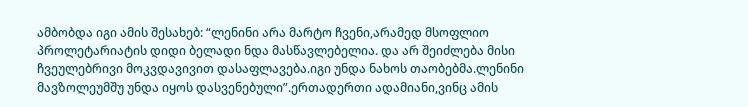ამბობდა იგი ამის შესახებ: “ლენინი არა მარტო ჩვენი,არამედ მსოფლიო პროლეტარიატის დიდი ბელადი ნდა მასწავლებელია. და არ შეიძლება მისი ჩვეულებრივი მოკვდავივით დასაფლავება.იგი უნდა ნახოს თაობებმა.ლენინი მავზოლეუმშუ უნდა იყოს დასვენებული”.ერთადერთი ადამიანი,ვინც ამის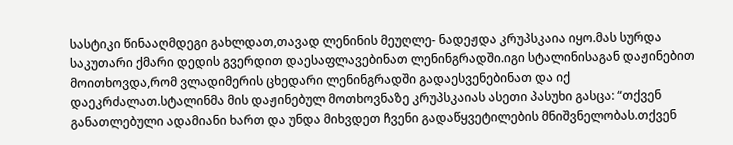სასტიკი წინააღმდეგი გახლდათ,თავად ლენინის მეუღლე- ნადეჟდა კრუპსკაია იყო.მას სურდა საკუთარი ქმარი დედის გვერდით დაესაფლავებინათ ლენინგრადში.იგი სტალინისაგან დაჟინებით მოითხოვდა,რომ ვლადიმერის ცხედარი ლენინგრადში გადაესვენებინათ და იქ დაეკრძალათ.სტალინმა მის დაჟინებულ მოთხოვნაზე კრუპსკაიას ასეთი პასუხი გასცა: “თქვენ განათლებული ადამიანი ხართ და უნდა მიხვდეთ ჩვენი გადაწყვეტილების მნიშვნელობას.თქვენ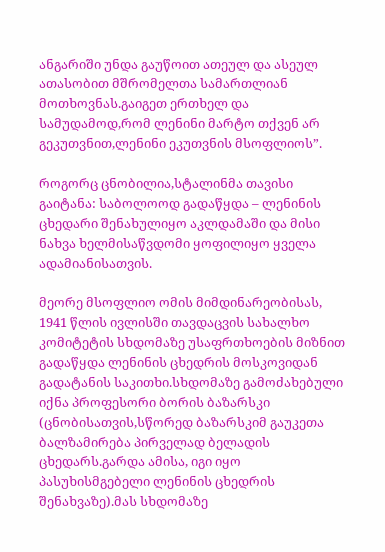ანგარიში უნდა გაუწოით ათეულ და ასეულ ათასობით მშრომელთა სამართლიან მოთხოვნას.გაიგეთ ერთხელ და სამუდამოდ,რომ ლენინი მარტო თქვენ არ გეკუთვნით,ლენინი ეკუთვნის მსოფლიოს”.

როგორც ცნობილია,სტალინმა თავისი გაიტანა: საბოლოოდ გადაწყდა – ლენინის ცხედარი შენახულიყო აკლდამაში და მისი ნახვა ხელმისაწვდომი ყოფილიყო ყველა ადამიანისათვის.

მეორე მსოფლიო ომის მიმდინარეობისას, 1941 წლის ივლისში თავდაცვის სახალხო კომიტეტის სხდომაზე უსაფრთხოების მიზნით გადაწყდა ლენინის ცხედრის მოსკოვიდან გადატანის საკითხი.სხდომაზე გამოძახებული იქნა პროფესორი ბორის ბაზარსკი (ცნობისათვის,სწორედ ბაზარსკიმ გაუკეთა ბალზამირება პირველად ბელადის ცხედარს.გარდა ამისა, იგი იყო პასუხისმგებელი ლენინის ცხედრის შენახვაზე).მას სხდომაზე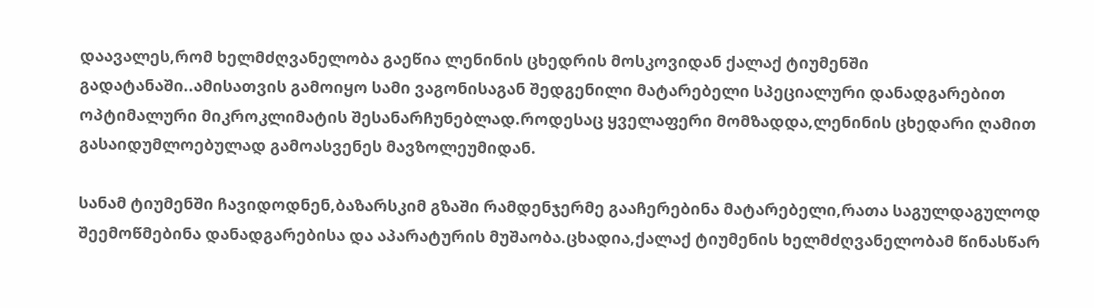დაავალეს,რომ ხელმძღვანელობა გაეწია ლენინის ცხედრის მოსკოვიდან ქალაქ ტიუმენში გადატანაში..ამისათვის გამოიყო სამი ვაგონისაგან შედგენილი მატარებელი სპეციალური დანადგარებით ოპტიმალური მიკროკლიმატის შესანარჩუნებლად.როდესაც ყველაფერი მომზადდა,ლენინის ცხედარი ღამით გასაიდუმლოებულად გამოასვენეს მავზოლეუმიდან.

სანამ ტიუმენში ჩავიდოდნენ,ბაზარსკიმ გზაში რამდენჯერმე გააჩერებინა მატარებელი,რათა საგულდაგულოდ შეემოწმებინა დანადგარებისა და აპარატურის მუშაობა.ცხადია,ქალაქ ტიუმენის ხელმძღვანელობამ წინასწარ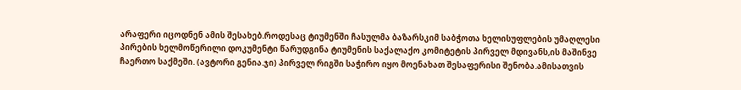არაფერი იცოდნენ ამის შესახებ.როდესაც ტიუმენში ჩასულმა ბაზარსკიმ საბჭოთა ხელისუფლების უმაღლესი პირების ხელმოწერილი დოკუმენტი წარუდგინა ტიუმენის საქალაქო კომიტეტის პირველ მდივანს,ის მაშინვე ჩაერთო საქმეში. (ავტორი გენია.ჯი) პირველ რიგში საჭირო იყო მოენახათ შესაფერისი შენობა.ამისათვის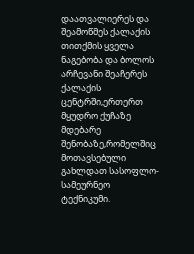დაათვალიერეს და შეამოწმეს ქალაქის თითქმის ყველა ნაგებობა და ბოლოს არჩევანი შეაჩერეს ქალაქის ცენტრში,ერთერთ მყუდრო ქუჩაზე მდებარე შენობაზე,რომელშიც მოთავსებული გახლდათ სასოფლო-სამეურნეო ტექნიკუმი.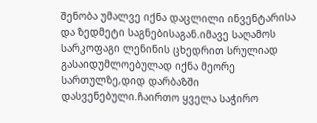შენობა უმალვე იქნა დაცლილი ინვენტარისა და ზედმეტი საგნებისაგან.იმავე საღამოს სარკოფაგი ლენინის ცხედრით სრულიად გასაიდუმლოებულად იქნა მეორე სართულზე,დიდ დარბაზში დასვენებული.ჩაირთო ყველა საჭირო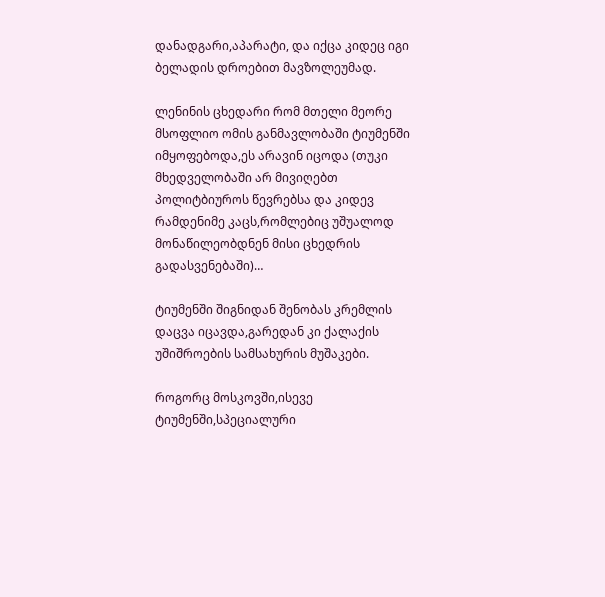დანადგარი,აპარატი, და იქცა კიდეც იგი ბელადის დროებით მავზოლეუმად.

ლენინის ცხედარი რომ მთელი მეორე მსოფლიო ომის განმავლობაში ტიუმენში იმყოფებოდა,ეს არავინ იცოდა (თუკი მხედველობაში არ მივიღებთ პოლიტბიუროს წევრებსა და კიდევ რამდენიმე კაცს,რომლებიც უშუალოდ მონაწილეობდნენ მისი ცხედრის გადასვენებაში)…

ტიუმენში შიგნიდან შენობას კრემლის დაცვა იცავდა,გარედან კი ქალაქის უშიშროების სამსახურის მუშაკები.

როგორც მოსკოვში,ისევე ტიუმენში,სპეციალური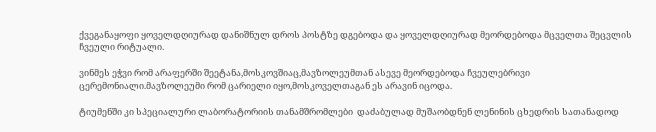ქვეგანაყოფი ყოველდღიურად დანიშნულ დროს პოსტზე დგებოდა და ყოველდღიურად მეორდებოდა მცველთა შეცვლის ჩვეული რიტუალი.

ვინმეს ეჭვი რომ არაფერში შეეტანა,მოსკოვშიაც,მავზოლეუმთან ასევე მეორდებოდა ჩვეულებრივი ცერემონიალი.მავზოლეუმი რომ ცარიელი იყო,მოსკოველთაგან ეს არავინ იცოდა.

ტიუმენში კი სპეციალური ლაბორატორიის თანამშრომლები  დაძაბულად მუშაობდნენ ლენინის ცხედრის სათანადოდ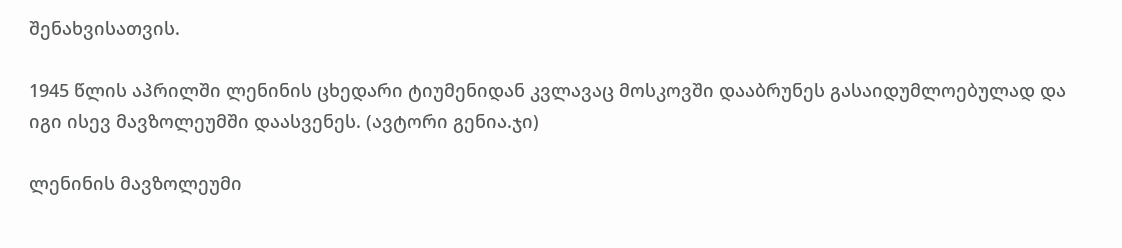შენახვისათვის.

1945 წლის აპრილში ლენინის ცხედარი ტიუმენიდან კვლავაც მოსკოვში დააბრუნეს გასაიდუმლოებულად და იგი ისევ მავზოლეუმში დაასვენეს. (ავტორი გენია.ჯი)

ლენინის მავზოლეუმი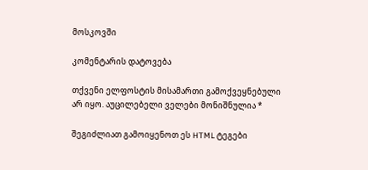მოსკოვში

კომენტარის დატოვება

თქვენი ელფოსტის მისამართი გამოქვეყნებული არ იყო. აუცილებელი ველები მონიშნულია *

შეგიძლიათ გამოიყენოთ ეს HTML ტეგები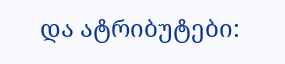და ატრიბუტები: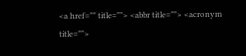<a href="" title=""> <abbr title=""> <acronym title="">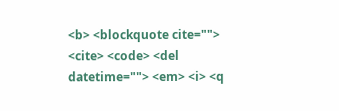<b> <blockquote cite=""> <cite> <code> <del datetime=""> <em> <i> <q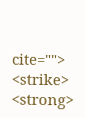cite=""> <strike> <strong>